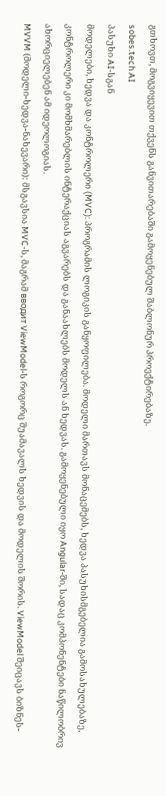გთხოვთ, მოგვიყევით თქვენს განვითარებაში გამოყენებულ შაბლონურ პროექტირებაზე.
sobes.tech AI
პასუხი AI-სგან
მოდელები, ხედვა და კონტროლერი (MVC): პროგრამის ლოგიკის განყოფილება. მოდელი მართავს მონაცემებს, ხედვა პასუხისმგებელია გამოსახულებაზე, კონტროლერი კი მომხმარებლის ინტერაქციას აგვარებს და განაახლებს მოდელს ან ხედვას. გამოყენებული იყო Angular-ში, სადაც კომპონენტები ნაწილობრივ ახორციელებენ ამ იდეოლოგიას.
MVVM (მოდელი-ხედვა-ნახევარი): მსგავსია MVC-ს, მაგრამ вводит ViewModel-ს როგორც შუამავალს ხედვის და მოდელის შორის. ViewModel შეიცავს ბიზნეს-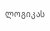ლოგიკას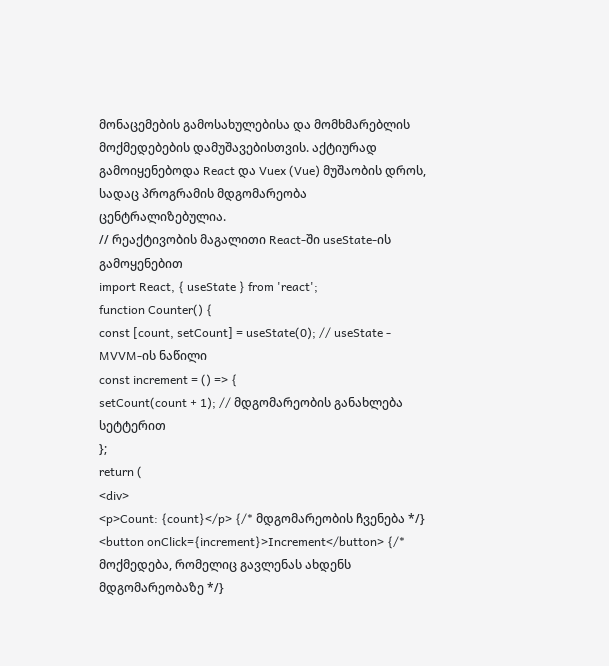მონაცემების გამოსახულებისა და მომხმარებლის მოქმედებების დამუშავებისთვის. აქტიურად გამოიყენებოდა React და Vuex (Vue) მუშაობის დროს, სადაც პროგრამის მდგომარეობა ცენტრალიზებულია.
// რეაქტივობის მაგალითი React-ში useState-ის გამოყენებით
import React, { useState } from 'react';
function Counter() {
const [count, setCount] = useState(0); // useState - MVVM-ის ნაწილი
const increment = () => {
setCount(count + 1); // მდგომარეობის განახლება სეტტერით
};
return (
<div>
<p>Count: {count}</p> {/* მდგომარეობის ჩვენება */}
<button onClick={increment}>Increment</button> {/* მოქმედება, რომელიც გავლენას ახდენს მდგომარეობაზე */}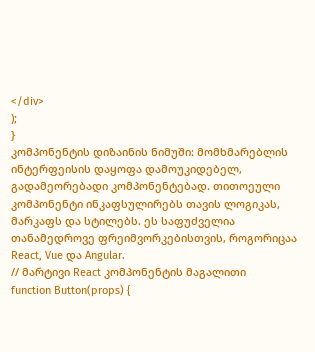</div>
);
}
კომპონენტის დიზაინის ნიმუში: მომხმარებლის ინტერფეისის დაყოფა დამოუკიდებელ, გადამეორებადი კომპონენტებად. თითოეული კომპონენტი ინკაფსულირებს თავის ლოგიკას, მარკაფს და სტილებს. ეს საფუძველია თანამედროვე ფრეიმვორკებისთვის, როგორიცაა React, Vue და Angular.
// მარტივი React კომპონენტის მაგალითი
function Button(props) {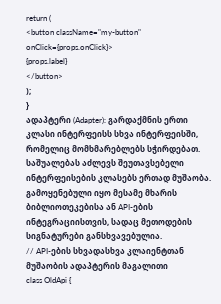return (
<button className="my-button" onClick={props.onClick}>
{props.label}
</button>
);
}
ადაპტერი (Adapter): გარდაქმნის ერთი კლასი ინტერფეისს სხვა ინტერფეისში, რომელიც მომხმარებლებს სჭირდებათ. საშუალებას აძლევს შეუთავსებელი ინტერფეისების კლასებს ერთად მუშაობა. გამოყენებული იყო მესამე მხარის ბიბლიოთეკებისა ან API-ების ინტეგრაციისთვის, სადაც მეთოდების სიგნატურები განსხვავებულია.
// API-ების სხვადასხვა კლაიენტთან მუშაობის ადაპტერის მაგალითი
class OldApi {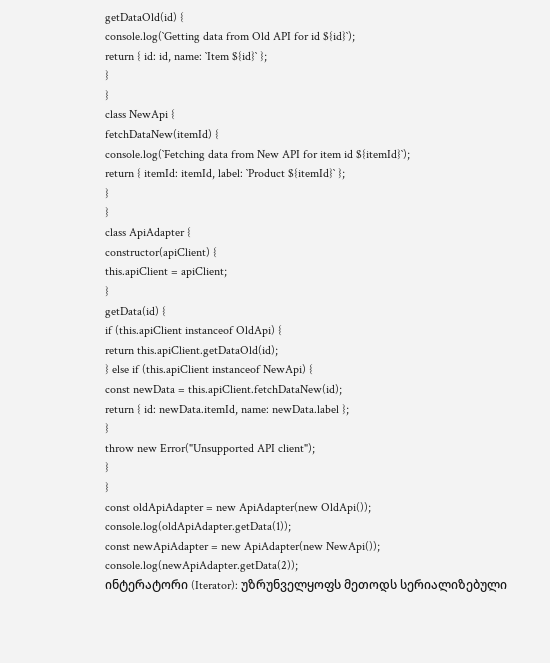getDataOld(id) {
console.log(`Getting data from Old API for id ${id}`);
return { id: id, name: `Item ${id}` };
}
}
class NewApi {
fetchDataNew(itemId) {
console.log(`Fetching data from New API for item id ${itemId}`);
return { itemId: itemId, label: `Product ${itemId}` };
}
}
class ApiAdapter {
constructor(apiClient) {
this.apiClient = apiClient;
}
getData(id) {
if (this.apiClient instanceof OldApi) {
return this.apiClient.getDataOld(id);
} else if (this.apiClient instanceof NewApi) {
const newData = this.apiClient.fetchDataNew(id);
return { id: newData.itemId, name: newData.label };
}
throw new Error("Unsupported API client");
}
}
const oldApiAdapter = new ApiAdapter(new OldApi());
console.log(oldApiAdapter.getData(1));
const newApiAdapter = new ApiAdapter(new NewApi());
console.log(newApiAdapter.getData(2));
ინტერატორი (Iterator): უზრუნველყოფს მეთოდს სერიალიზებული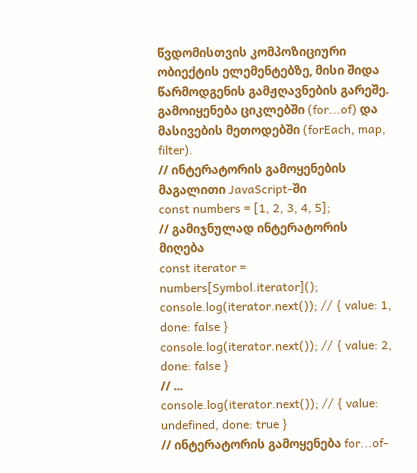წვდომისთვის კომპოზიციური ობიექტის ელემენტებზე, მისი შიდა წარმოდგენის გამჟღავნების გარეშე. გამოიყენება ციკლებში (for...of) და მასივების მეთოდებში (forEach, map, filter).
// ინტერატორის გამოყენების მაგალითი JavaScript-ში
const numbers = [1, 2, 3, 4, 5];
// გამიჯნულად ინტერატორის მიღება
const iterator = numbers[Symbol.iterator]();
console.log(iterator.next()); // { value: 1, done: false }
console.log(iterator.next()); // { value: 2, done: false }
// ...
console.log(iterator.next()); // { value: undefined, done: true }
// ინტერატორის გამოყენება for...of-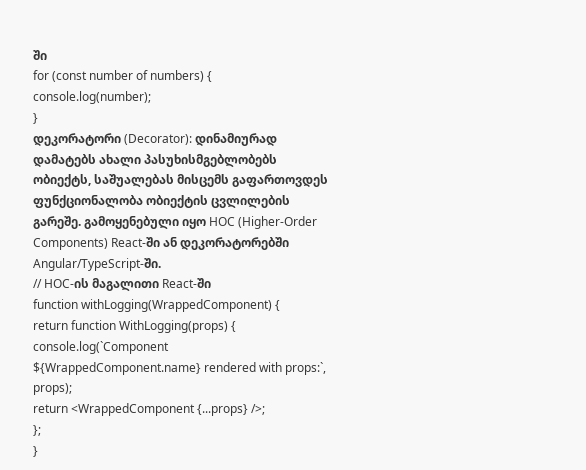ში
for (const number of numbers) {
console.log(number);
}
დეკორატორი (Decorator): დინამიურად დამატებს ახალი პასუხისმგებლობებს ობიექტს, საშუალებას მისცემს გაფართოვდეს ფუნქციონალობა ობიექტის ცვლილების გარეშე. გამოყენებული იყო HOC (Higher-Order Components) React-ში ან დეკორატორებში Angular/TypeScript-ში.
// HOC-ის მაგალითი React-ში
function withLogging(WrappedComponent) {
return function WithLogging(props) {
console.log(`Component ${WrappedComponent.name} rendered with props:`, props);
return <WrappedComponent {...props} />;
};
}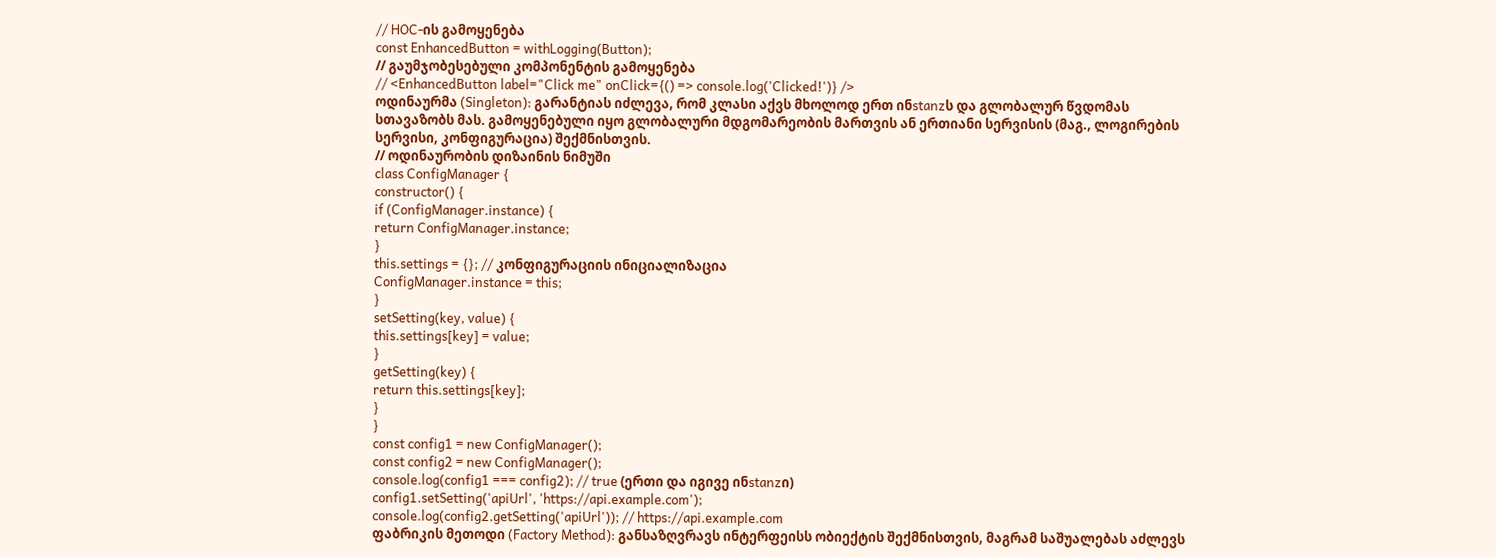// HOC-ის გამოყენება
const EnhancedButton = withLogging(Button);
// გაუმჯობესებული კომპონენტის გამოყენება
// <EnhancedButton label="Click me" onClick={() => console.log('Clicked!')} />
ოდინაურმა (Singleton): გარანტიას იძლევა, რომ კლასი აქვს მხოლოდ ერთ ინstanzს და გლობალურ წვდომას სთავაზობს მას. გამოყენებული იყო გლობალური მდგომარეობის მართვის ან ერთიანი სერვისის (მაგ., ლოგირების სერვისი, კონფიგურაცია) შექმნისთვის.
// ოდინაურობის დიზაინის ნიმუში
class ConfigManager {
constructor() {
if (ConfigManager.instance) {
return ConfigManager.instance;
}
this.settings = {}; // კონფიგურაციის ინიციალიზაცია
ConfigManager.instance = this;
}
setSetting(key, value) {
this.settings[key] = value;
}
getSetting(key) {
return this.settings[key];
}
}
const config1 = new ConfigManager();
const config2 = new ConfigManager();
console.log(config1 === config2); // true (ერთი და იგივე ინstanzი)
config1.setSetting('apiUrl', 'https://api.example.com');
console.log(config2.getSetting('apiUrl')); // https://api.example.com
ფაბრიკის მეთოდი (Factory Method): განსაზღვრავს ინტერფეისს ობიექტის შექმნისთვის, მაგრამ საშუალებას აძლევს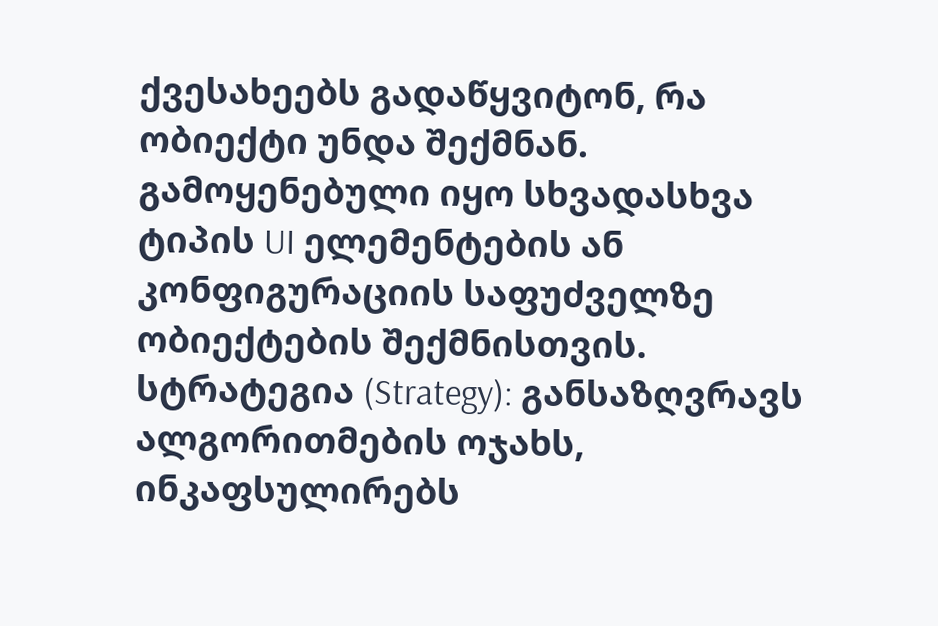ქვესახეებს გადაწყვიტონ, რა ობიექტი უნდა შექმნან. გამოყენებული იყო სხვადასხვა ტიპის UI ელემენტების ან კონფიგურაციის საფუძველზე ობიექტების შექმნისთვის.
სტრატეგია (Strategy): განსაზღვრავს ალგორითმების ოჯახს, ინკაფსულირებს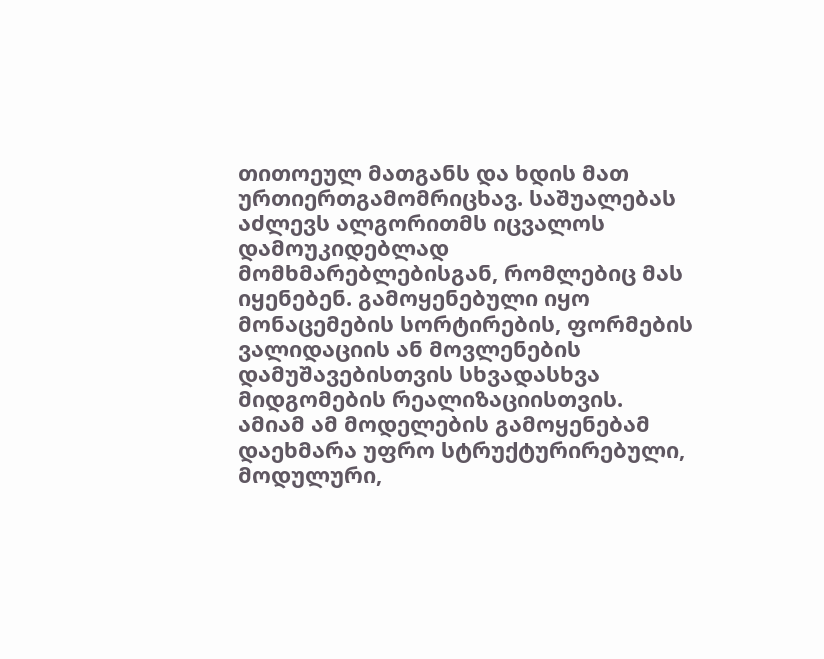თითოეულ მათგანს და ხდის მათ ურთიერთგამომრიცხავ. საშუალებას აძლევს ალგორითმს იცვალოს დამოუკიდებლად მომხმარებლებისგან, რომლებიც მას იყენებენ. გამოყენებული იყო მონაცემების სორტირების, ფორმების ვალიდაციის ან მოვლენების დამუშავებისთვის სხვადასხვა მიდგომების რეალიზაციისთვის.
ამიამ ამ მოდელების გამოყენებამ დაეხმარა უფრო სტრუქტურირებული, მოდულური,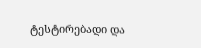ტესტირებადი და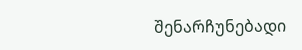შენარჩუნებადი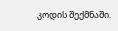კოდის შექმნაში.